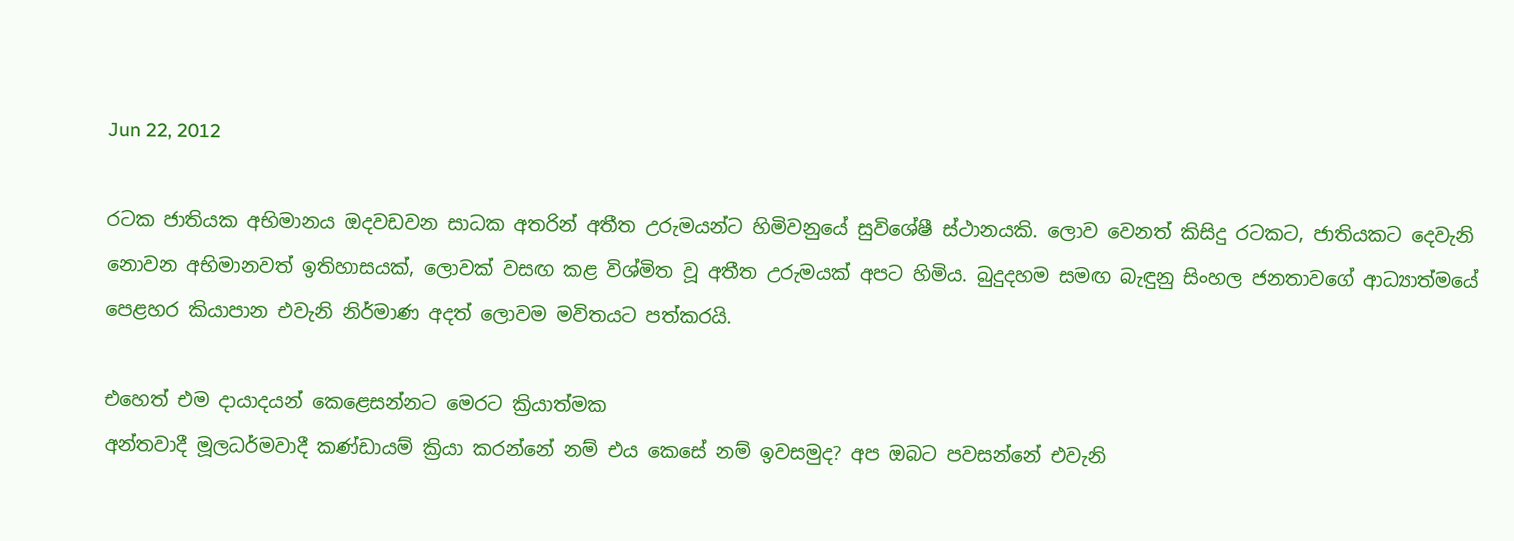Jun 22, 2012

රටක ජාතියක අභිමානය ඔදවඩවන සාධක අතරින් අතීත උරුමයන්ට හිමිවනුයේ සුවිශේෂී ස්‌ථානයකි. ලොව වෙනත් කිසිදු රටකට, ජාතියකට දෙවැනි නොවන අභිමානවත් ඉතිහාසයක්‌, ලොවක්‌ වසඟ කළ විශ්මිත වූ අතීත උරුමයක්‌ අපට හිමිය. බුදුදහම සමඟ බැඳුනු සිංහල ජනතාවගේ ආධ්‍යාත්මයේ පෙළහර කියාපාන එවැනි නිර්මාණ අදත් ලොවම මවිතයට පත්කරයි.

එහෙත් එම දායාදයන් කෙළෙසන්නට මෙරට ක්‍රියාත්මක
අන්තවාදී මූලධර්මවාදී කණ්‌ඩායම් ක්‍රියා කරන්නේ නම් එය කෙසේ නම් ඉවසමුද? අප ඔබට පවසන්නේ එවැනි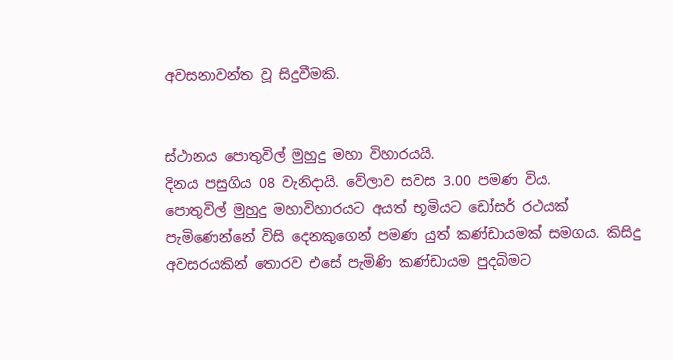අවසනාවන්ත වූ සිදුවීමකි.


ස්‌ථානය පොතුවිල් මුහුදු මහා විහාරයයි.
දිනය පසුගිය 08 වැනිදායි. වේලාව සවස 3.00 පමණ විය.
පොතුවිල් මුහුදු මහාවිහාරයට අයත් භූමියට ඩෝසර් රථයක්‌ පැමිණෙන්නේ විසි දෙනකුගෙන් පමණ යුත් කණ්‌ඩායමක්‌ සමගය. කිසිදු අවසරයකින් තොරව එසේ පැමිණි කණ්‌ඩායම පුදබිමට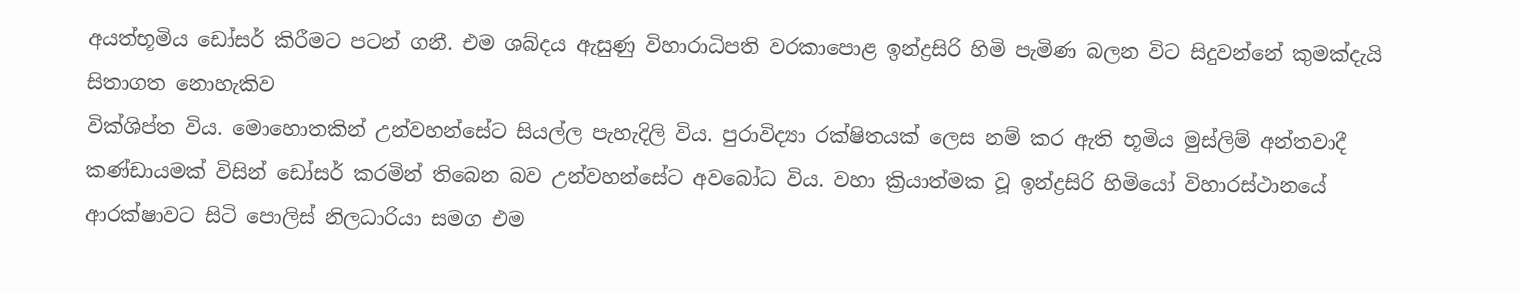අයත්භූමිය ඩෝසර් කිරීමට පටන් ගනී. එම ශබ්දය ඇසුණු විහාරාධිපති වරකාපොළ ඉන්ද්‍රසිරි හිමි පැමිණ බලන විට සිදුවන්නේ කුමක්‌දැයි සිතාගත නොහැකිව
වික්‌ශිප්ත විය. මොහොතකින් උන්වහන්සේට සියල්ල පැහැදිලි විය. පුරාවිද්‍යා රක්‌ෂිතයක්‌ ලෙස නම් කර ඇති භූමිය මුස්‌ලිම් අන්තවාදී කණ්‌ඩායමක්‌ විසින් ඩෝසර් කරමින් තිබෙන බව උන්වහන්සේට අවබෝධ විය. වහා ක්‍රියාත්මක වූ ඉන්ද්‍රසිරි හිමියෝ විහාරස්‌ථානයේ ආරක්‌ෂාවට සිටි පොලිස්‌ නිලධාරියා සමග එම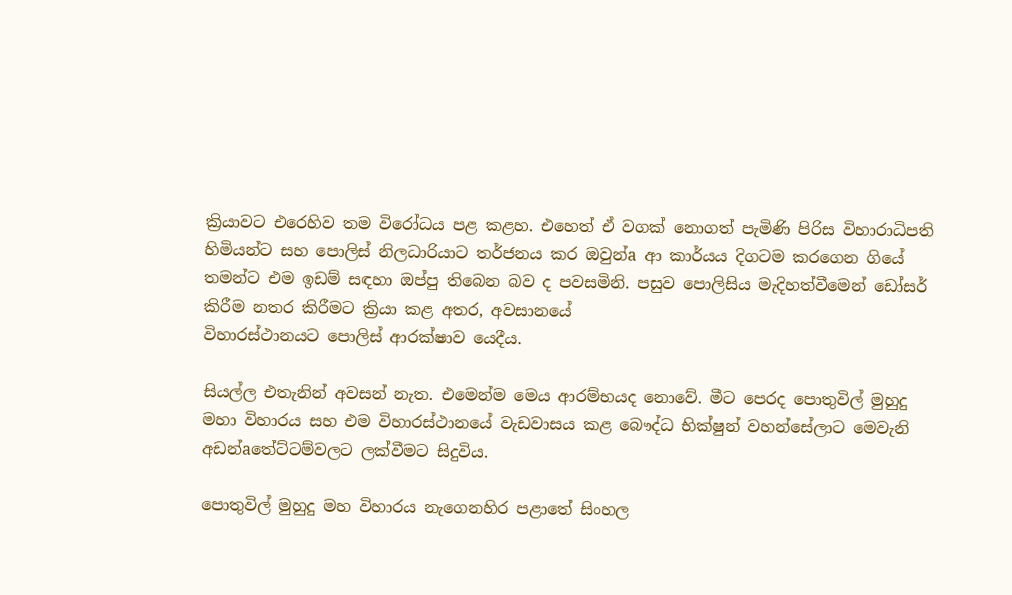ක්‍රියාවට එරෙහිව තම විරෝධය පළ කළහ. එහෙත් ඒ වගක්‌ නොගත් පැමිණි පිරිස විහාරාධිපති හිමියන්ට සහ පොලිස්‌ නිලධාරියාට තර්ජනය කර ඔවුන්a ආ කාර්යය දිගටම කරගෙන ගියේ තමන්ට එම ඉඩම් සඳහා ඔප්පු තිබෙන බව ද පවසමිනි. පසුව පොලිසිය මැදිහත්වීමෙන් ඩෝසර් කිරීම නතර කිරීමට ක්‍රියා කළ අතර, අවසානයේ
විහාරස්‌ථානයට පොලිස්‌ ආරක්‌ෂාව යෙදීය.

සියල්ල එතැනින් අවසන් නැත. එමෙන්ම මෙය ආරම්භයද නොවේ. මීට පෙරද පොතුවිල් මුහුදු මහා විහාරය සහ එම විහාරස්‌ථානයේ වැඩවාසය කළ බෞද්ධ භික්‌ෂුන් වහන්සේලාට මෙවැනි අඩන්aතේට්‌ටම්වලට ලක්‌වීමට සිදුවිය.

පොතුවිල් මුහුදු මහ විහාරය නැගෙනහිර පළාතේ සිංහල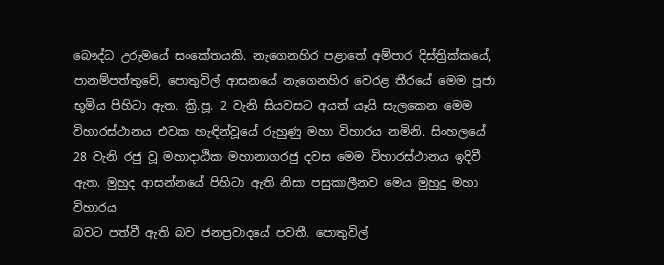බෞද්ධ උරුමයේ සංකේතයකි. නැගෙනහිර පළාතේ අම්පාර දිස්‌ත්‍රික්‌කයේ, පානම්පත්තුවේ, පොතුවිල් ආසනයේ නැගෙනහිර වෙරළ තීරයේ මෙම පූජා භූමිය පිහිටා ඇත. ක්‍රි.පූ. 2 වැනි සියවසට අයත් යෑයි සැලකෙන මෙම විහාරස්‌ථානය එවක හැඳින්වූයේ රුහුණු මහා විහාරය නමිනි. සිංහලයේ 28 වැනි රජු වූ මහාදාඨික මහානාගරජු දවස මෙම විහාරස්‌ථානය ඉදිවී ඇත. මුහුද ආසන්නයේ පිහිටා ඇති නිසා පසුකාලීනව මෙය මුහුදු මහා විහාරය
බවට පත්වී ඇති බව ජනප්‍රවාදයේ පවතී. පොතුවිල්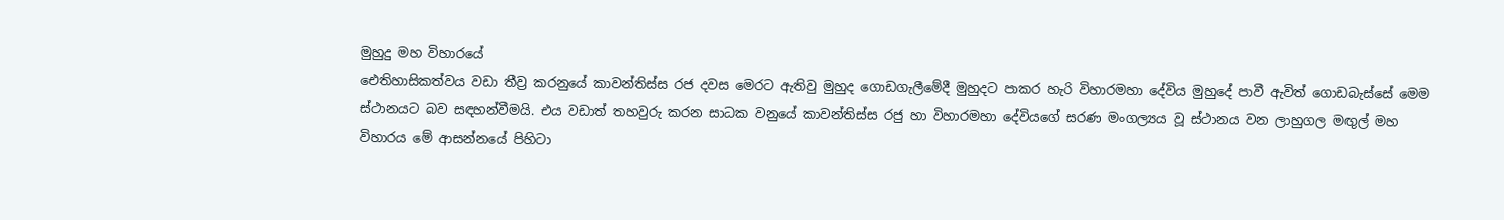මුහුදු මහ විහාරයේ
ඓතිහාසිකත්වය වඩා තීව්‍ර කරනුයේ කාවන්තිස්‌ස රජ දවස මෙරට ඇතිවු මුහුද ගොඩගැලීමේදී මුහුදට පාකර හැරි විහාරමහා දේවිය මුහුදේ පාවී ඇවිත් ගොඩබැස්‌සේ මෙම ස්‌ථානයට බව සඳහන්වීමයි. එය වඩාත් තහවුරු කරන සාධක වනුයේ කාවන්තිස්‌ස රජු හා විහාරමහා දේවියගේ සරණ මංගල්‍යය වූ ස්‌ථානය වන ලාහුගල මඟුල් මහ විහාරය මේ ආසන්නයේ පිහිටා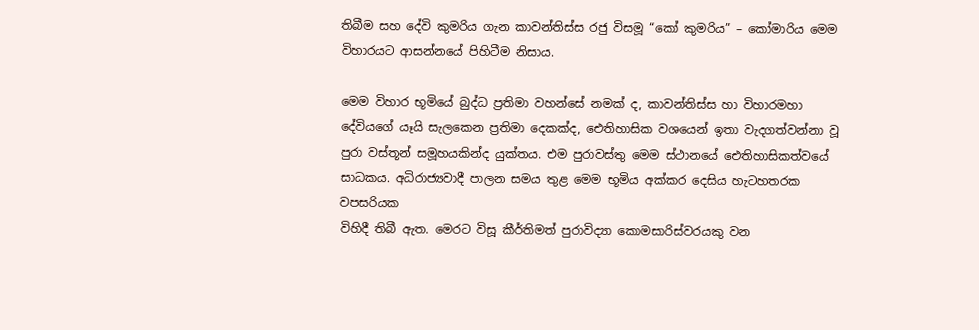තිබීම සහ දේවි කුමරිය ගැන කාවන්තිස්‌ස රජු විසමූ “කෝ කුමරිය” – කෝමාරිය මෙම විහාරයට ආසන්නයේ පිහිටීම නිසාය.

මෙම විහාර භූමියේ බුද්ධ ප්‍රතිමා වහන්සේ නමක්‌ ද, කාවන්තිස්‌ස හා විහාරමහා දේවියගේ යෑයි සැලකෙන ප්‍රතිමා දෙකක්‌ද, ඓතිහාසික වශයෙන් ඉතා වැදගත්වන්නා වූ පුරා වස්‌තූන් සමූහයකින්ද යුක්‌තය. එම පුරාවස්‌තු මෙම ස්‌ථානයේ ඓතිහාසිකත්වයේ සාධකය. අධිරාජ්‍යවාදී පාලන සමය තුළ මෙම භූමිය අක්‌කර දෙසිය හැටහතරක වපසරියක
විහිදී තිබී ඇත. මෙරට විසූ කීර්තිමත් පුරාවිද්‍යා කොමසාරිස්‌වරයකු වන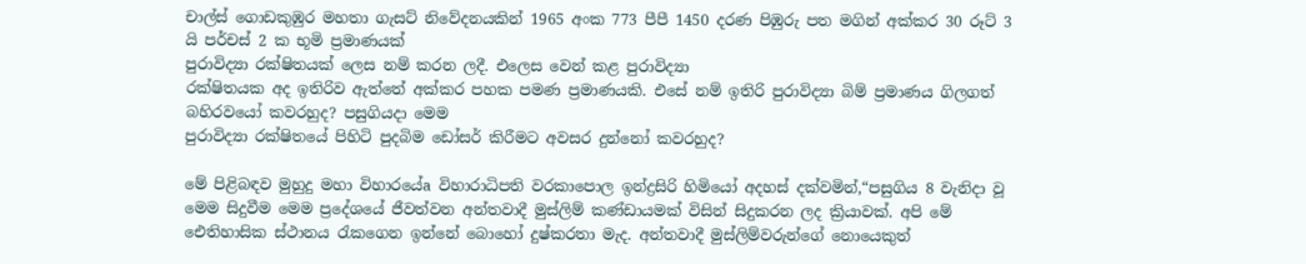චාල්ස්‌ ගොඩකුඹුර මහතා ගැසට්‌ නිවේදනයකින් 1965 අංක 773 පීපී 1450 දරණ පිඹුරු පත මගින් අක්‌කර 30 රූට්‌ 3 යි පර්චස්‌ 2 ක භූමි ප්‍රමාණයක්‌
පුරාවිද්‍යා රක්‌ෂිතයක්‌ ලෙස නම් කරන ලදී. එලෙස වෙන් කළ පුරාවිද්‍යා
රක්‌ෂිතයක අද ඉතිරිව ඇත්තේ අක්‌කර පහක පමණ ප්‍රමාණයකි. එසේ නම් ඉතිරි පුරාවිද්‍යා බිම් ප්‍රමාණය ගිලගත් බහිරවයෝ කවරහුද? පසුගියදා මෙම
පුරාවිද්‍යා රක්‌ෂිතයේ පිහිටි පුදබිම ඩෝසර් කිරීමට අවසර දුන්නෝ කවරහුද?

මේ පිළිබඳව මුහුදු මහා විහාරයේa විහාරාධිපති වරකාපොල ඉන්ද්‍රසිරි හිමියෝ අදහස්‌ දක්‌වමින්,“පසුගිය 8 වැනිදා වූ මෙම සිදුවීම මෙම ප්‍රදේශයේ ජීවත්වන අන්තවාදී මුස්‌ලිම් කණ්‌ඩායමක්‌ විසින් සිදුකරන ලද ක්‍රියාවක්‌. අපි මේ ඓතිහාසික ස්‌ථානය රැකගෙන ඉන්නේ බොහෝ දුෂ්කරතා මැද. අන්තවාදී මුස්‌ලිම්වරුන්ගේ නොයෙකුත්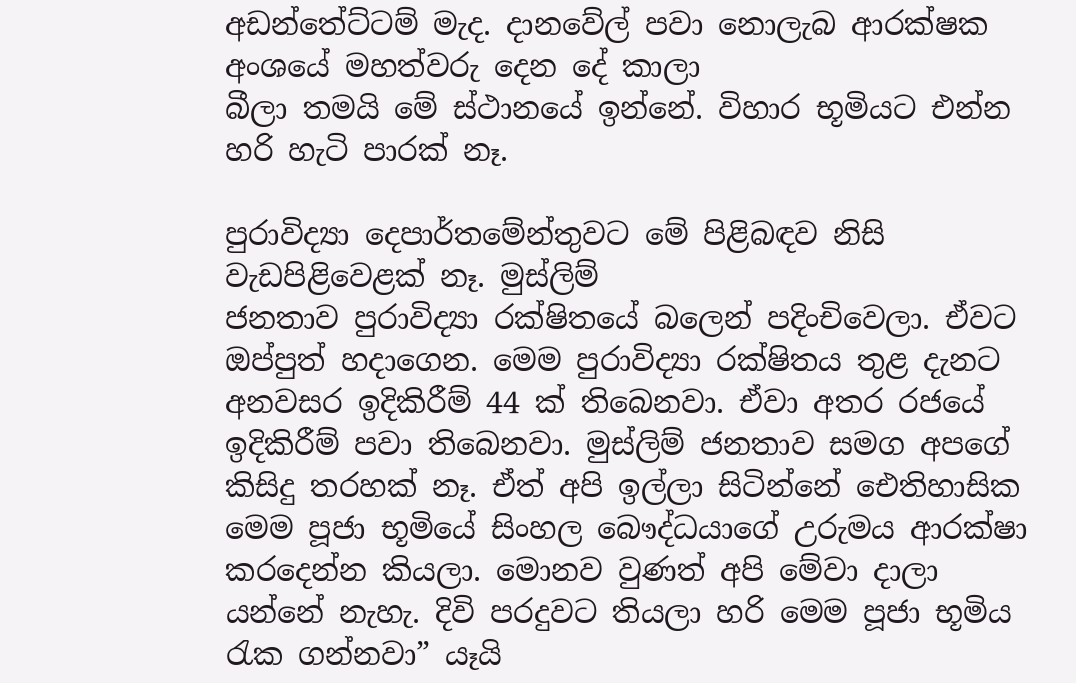අඩන්තේට්‌ටම් මැද. දානවේල් පවා නොලැබ ආරක්‌ෂක අංශයේ මහත්වරු දෙන දේ කාලා
බීලා තමයි මේ ස්‌ථානයේ ඉන්නේ. විහාර භූමියට එන්න හරි හැටි පාරක්‌ නෑ.

පුරාවිද්‍යා දෙපාර්තමේන්තුවට මේ පිළිබඳව නිසි වැඩපිළිවෙළක්‌ නෑ. මුස්‌ලිම්
ජනතාව පුරාවිද්‍යා රක්‌ෂිතයේ බලෙන් පදිංචිවෙලා. ඒවට ඔප්පුත් හදාගෙන. මෙම පුරාවිද්‍යා රක්‌ෂිතය තුළ දැනට අනවසර ඉදිකිරීම් 44 ක්‌ තිබෙනවා. ඒවා අතර රජයේ ඉදිකිරීම් පවා තිබෙනවා. මුස්‌ලිම් ජනතාව සමග අපගේ කිසිදු තරහක්‌ නෑ. ඒත් අපි ඉල්ලා සිටින්නේ ඓතිහාසික මෙම පූජා භූමියේ සිංහල බෞද්ධයාගේ උරුමය ආරක්‌ෂා කරදෙන්න කියලා. මොනව වුණත් අපි මේවා දාලා යන්නේ නැහැ. දිවි පරදුවට තියලා හරි මෙම පූජා භූමිය රැක ගන්නවා” යෑයි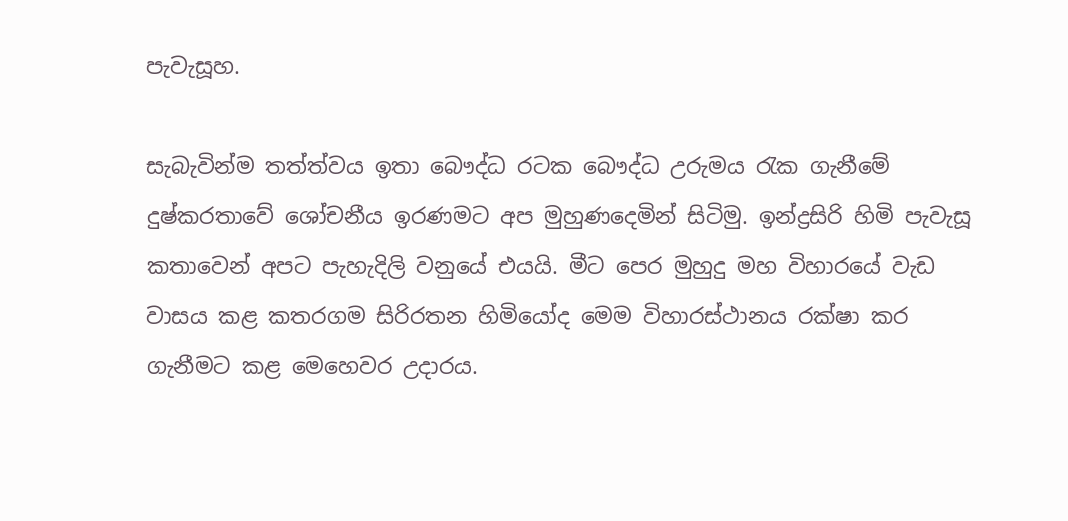පැවැසූහ.

සැබැවින්ම තත්ත්වය ඉතා බෞද්ධ රටක බෞද්ධ උරුමය රැක ගැනීමේ දුෂ්කරතාවේ ශෝචනීය ඉරණමට අප මුහුණදෙමින් සිටිමු. ඉන්ද්‍රසිරි හිමි පැවැසූ කතාවෙන් අපට පැහැදිලි වනුයේ එයයි. මීට පෙර මුහුදු මහ විහාරයේ වැඩ වාසය කළ කතරගම සිරිරතන හිමියෝද මෙම විහාරස්‌ථානය රක්‌ෂා කර ගැනීමට කළ මෙහෙවර උදාරය.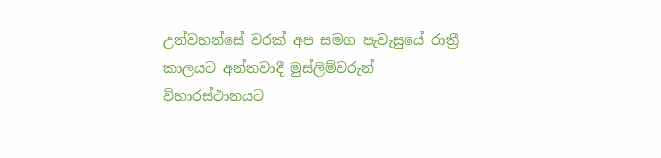උන්වහන්සේ වරක්‌ අප සමග පැවැසුයේ රාත්‍රී කාලයට අන්තවාදී මුස්‌ලිම්වරුන්
විහාරස්‌ථානයට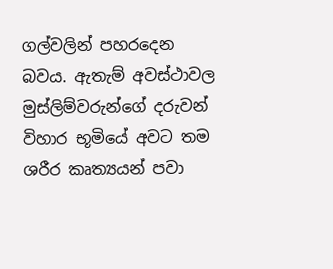ගල්වලින් පහරදෙන බවය. ඇතැම් අවස්‌ථාවල මුස්‌ලිම්වරුන්ගේ දරුවන් විහාර භූමියේ අවට තම ශරීර කෘත්‍යයන් පවා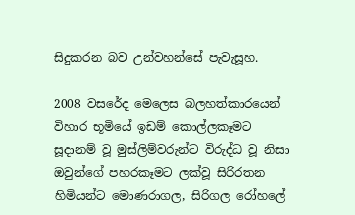සිදුකරන බව උන්වහන්සේ පැවැසූහ.

2008 වසරේද මෙලෙස බලහත්කාරයෙන් විහාර භූමියේ ඉඩම් කොල්ලකෑමට සූදානම් වූ මුස්‌ලිම්වරුන්ට විරුද්ධ වූ නිසා ඔවුන්ගේ පහරකෑමට ලක්‌වූ සිරිරතන හිමියන්ට මොණරාගල, සිරිගල රෝහලේ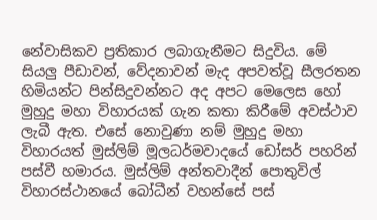නේවාසිකව ප්‍රතිකාර ලබාගැනීමට සිදුවිය. මේ සියලු පීඩාවන්, වේදනාවන් මැද අපවත්වූ සීලරතන හිමියන්ට පින්සිදුවන්නට අද අපට මෙලෙස හෝ මුහුදු මහා විහාරයක්‌ ගැන කතා කිරීමේ අවස්‌ථාව ලැබී ඇත. එසේ නොවුණා නම් මුහුදු මහා විහාරයත් මුස්‌ලිම් මූලධර්මවාදයේ ඩෝසර් පහරින් පස්‌වී හමාරය. මුස්‌ලිම් අන්තවාදීන් පොතුවිල් විහාරස්‌ථානයේ බෝධීන් වහන්සේ පස්‌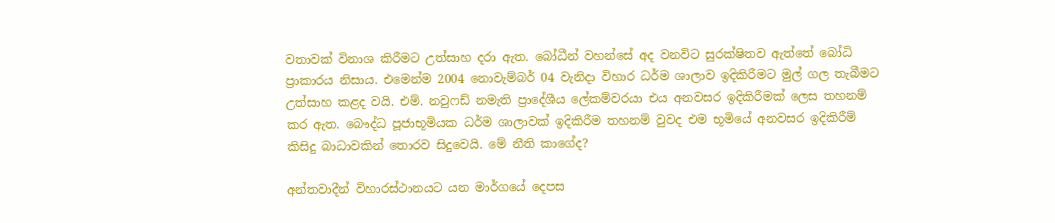වතාවක්‌ විනාශ කිරීමට උත්සාහ දරා ඇත. බෝධීන් වහන්සේ අද වනවිට සුරක්‌ෂිතව ඇත්තේ බෝධි ප්‍රාකාරය නිසාය. එමෙන්ම 2004 නොවැම්බර් 04 වැනිදා විහාර ධර්ම ශාලාව ඉදිකිරීමට මුල් ගල තැබීමට උත්සාහ කළද වයි. එම්. නවුෆඩ් නමැති ප්‍රාදේශීය ලේකම්වරයා එය අනවසර ඉදිකිරීමක්‌ ලෙස තහනම් කර ඇත. බෞද්ධ පූජාභූමියක ධර්ම ශාලාවක්‌ ඉදිකිරීම තහනම් වුවද එම භූමියේ අනවසර ඉදිකිරීම් කිසිදු බාධාවකින් තොරව සිදුවෙයි. මේ නීති කාගේද?

අන්තවාදීන් විහාරස්‌ථානයට යන මාර්ගයේ දෙපස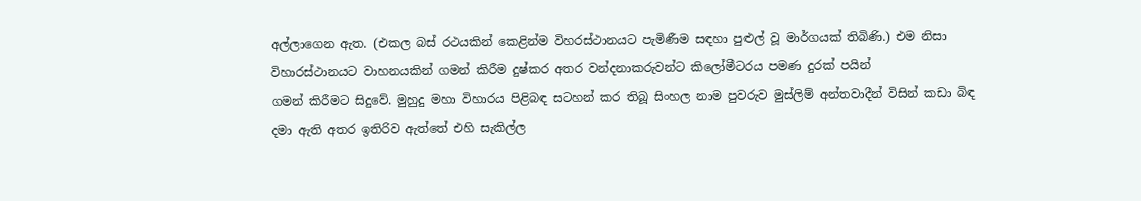අල්ලාගෙන ඇත. (එකල බස්‌ රථයකින් කෙළින්ම විහරස්‌ථානයට පැමිණීම සඳහා පුළුල් වූ මාර්ගයක්‌ තිබිණි.) එම නිසා විහාරස්‌ථානයට වාහනයකින් ගමන් කිරීම දුෂ්කර අතර වන්දනාකරුවන්ට කිලෝමීටරය පමණ දුරක්‌ පයින්
ගමන් කිරීමට සිදුවේ. මුහුදු මහා විහාරය පිළිබඳ සටහන් කර තිබූ සිංහල නාම පුවරුව මුස්‌ලිම් අන්තවාදීන් විසින් කඩා බිඳ දමා ඇති අතර ඉතිරිව ඇත්තේ එහි සැකිල්ල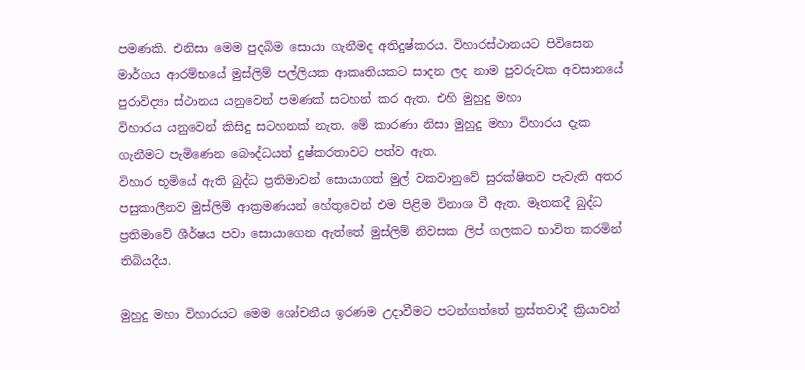පමණකි. එනිසා මෙම පුදබිම සොයා ගැනීමද අතිදුෂ්කරය. විහාරස්‌ථානයට පිවිසෙන මාර්ගය ආරම්භයේ මුස්‌ලිම් පල්ලියක ආකෘතියකට සාදන ලද නාම පුවරුවක අවසානයේ පුරාවිද්‍යා ස්‌ථානය යනුවෙන් පමණක්‌ සටහන් කර ඇත. එහි මුහුදු මහා
විහාරය යනුවෙන් කිසිදු සටහනක්‌ නැත. මේ කාරණා නිසා මුහුදු මහා විහාරය දැක ගැනීමට පැමිණෙන බෞද්ධයන් දුෂ්කරතාවට පත්ව ඇත.
විහාර භූමියේ ඇති බුද්ධ ප්‍රතිමාවන් සොයාගත් මුල් වකවානුවේ සුරක්‌ෂිතව පැවැති අතර පසුකාලීනව මුස්‌ලිම් ආක්‍රමණයන් හේතුවෙන් එම පිළිම විනාශ වී ඇත. මෑතකදී බුද්ධ ප්‍රතිමාවේ ශීර්ෂය පවා සොයාගෙන ඇත්තේ මුස්‌ලිම් නිවසක ලිප් ගලකට භාවිත කරමින් තිබියදීය.

මුහුදු මහා විහාරයට මෙම ශෝචනීය ඉරණම උදාවීමට පටන්ගත්තේ ත්‍රස්‌තවාදී ක්‍රියාවන්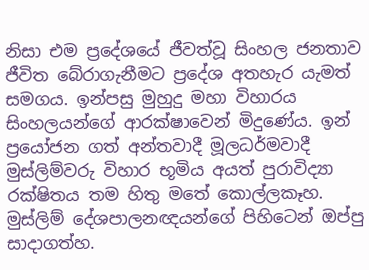නිසා එම ප්‍රදේශයේ ජීවත්වූ සිංහල ජනතාව ජීවිත බේරාගැනීමට ප්‍රදේශ අතහැර යැමත් සමගය. ඉන්පසු මුහුදු මහා විහාරය සිංහලයන්ගේ ආරක්‌ෂාවෙන් මිදුණේය. ඉන් ප්‍රයෝජන ගත් අන්තවාදී මූලධර්මවාදී මුස්‌ලිම්වරු විහාර භූමිය අයත් පුරාවිද්‍යා රක්‌ෂිතය තම හිතු මතේ කොල්ලකෑහ. මුස්‌ලිම් දේශපාලනඥයන්ගේ පිහිටෙන් ඔප්පු සාදාගත්හ.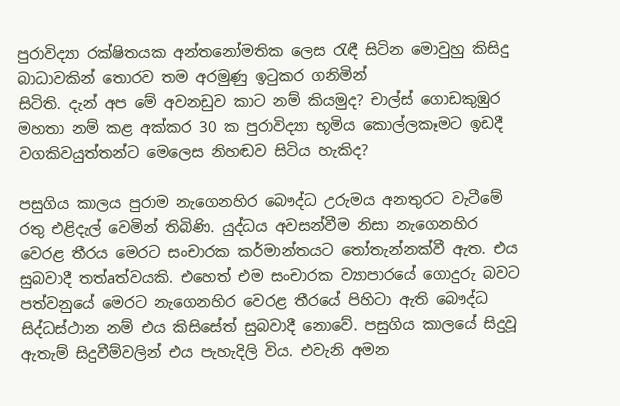පුරාවිද්‍යා රක්‌ෂිතයක අන්තනෝමතික ලෙස රැඳී සිටින මොවුහු කිසිදු බාධාවකින් තොරව තම අරමුණු ඉටුකර ගනිමින්
සිටිති. දැන් අප මේ අවනඩුව කාට නම් කියමුද? චාල්ස්‌ ගොඩකුඹුර මහතා නම් කළ අක්‌කර 30 ක පුරාවිද්‍යා භූමිය කොල්ලකෑමට ඉඩදී වගකිවයුත්තන්ට මෙලෙස නිහඬව සිටිය හැකිද?

පසුගිය කාලය පුරාම නැගෙනහිර බෞද්ධ උරුමය අනතුරට වැටීමේ රතු එළිදැල් වෙමින් තිබිණි. යුද්ධය අවසන්වීම නිසා නැගෙනහිර වෙරළ තීරය මෙරට සංචාරක කර්මාන්තයට තෝතැන්නක්‌වී ඇත. එය සුබවාදී තත්aත්වයකි. එහෙත් එම සංචාරක ව්‍යාපාරයේ ගොදුරු බවට පත්වනුයේ මෙරට නැගෙනහිර වෙරළ තීරයේ පිහිටා ඇති බෞද්ධ සිද්ධස්‌ථාන නම් එය කිසිසේත් සුබවාදී නොවේ. පසුගිය කාලයේ සිදුවූ ඇතැම් සිදුවීම්වලින් එය පැහැදිලි විය. එවැනි අමන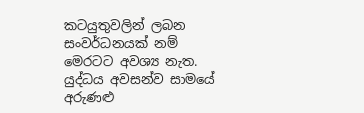කටයුතුවලින් ලබන සංවර්ධනයක්‌ නම්
මෙරටට අවශ්‍ය නැත. යුද්ධය අවසන්ව සාමයේ අරුණළු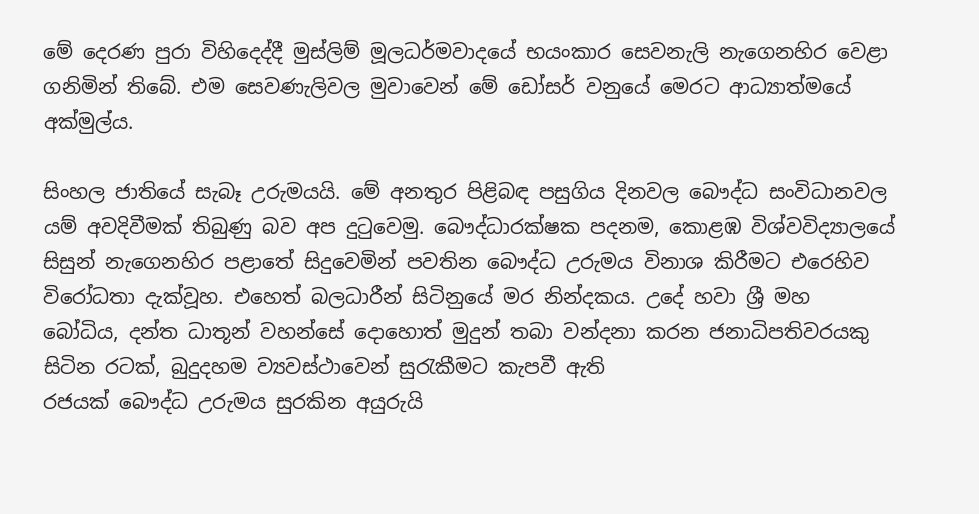මේ දෙරණ පුරා විහිදෙද්දී මුස්‌ලිම් මූලධර්මවාදයේ භයංකාර සෙවනැලි නැගෙනහිර වෙළා ගනිමින් තිබේ. එම සෙවණැලිවල මුවාවෙන් මේ ඩෝසර් වනුයේ මෙරට ආධ්‍යාත්මයේ අක්‌මුල්ය.

සිංහල ජාතියේ සැබෑ උරුමයයි. මේ අනතුර පිළිබඳ පසුගිය දිනවල බෞද්ධ සංවිධානවල යම් අවදිවීමක්‌ තිබුණු බව අප දුටුවෙමු. බෞද්ධාරක්‌ෂක පදනම, කොළඹ විශ්වවිද්‍යාලයේ සිසුන් නැගෙනහිර පළාතේ සිදුවෙමින් පවතින බෞද්ධ උරුමය විනාශ කිරීමට එරෙහිව විරෝධතා දැක්‌වූහ. එහෙත් බලධාරීන් සිටිනුයේ මර නින්දකය. උදේ හවා ශ්‍රී මහ බෝධිය, දන්ත ධාතූන් වහන්සේ දොහොත් මුදුන් තබා වන්දනා කරන ජනාධිපතිවරයකු සිටින රටක්‌, බුදුදහම ව්‍යවස්‌ථාවෙන් සුරැකීමට කැපවී ඇති
රජයක්‌ බෞද්ධ උරුමය සුරකින අයුරුයි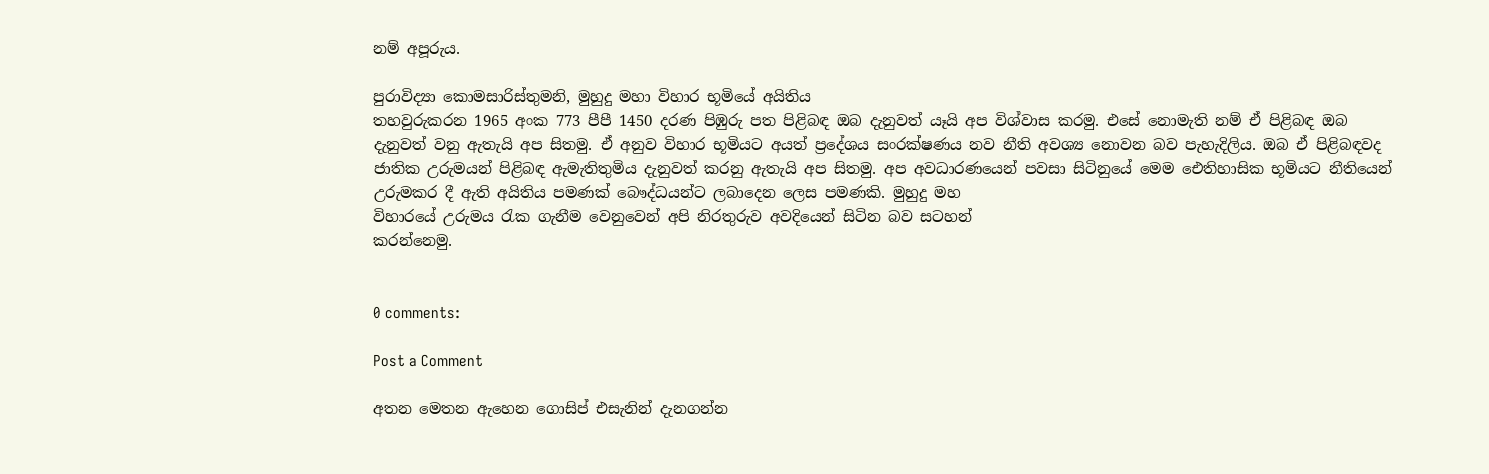නම් අපූරුය.

පුරාවිද්‍යා කොමසාරිස්‌තුමනි, මුහුදු මහා විහාර භූමියේ අයිතිය
තහවුරුකරන 1965 අංක 773 පීපී 1450 දරණ පිඹුරු පත පිළිබඳ ඔබ දැනුවත් යෑයි අප විශ්වාස කරමු. එසේ නොමැති නම් ඒ පිළිබඳ ඔබ දැනුවත් වනු ඇතැයි අප සිතමු. ඒ අනුව විහාර භූමියට අයත් ප්‍රදේශය සංරක්‌ෂණය නව නීති අවශ්‍ය නොවන බව පැහැදිලිය. ඔබ ඒ පිළිබඳවද ජාතික උරුමයන් පිළිබඳ ඇමැතිතුමිය දැනුවත් කරනු ඇතැයි අප සිතමු. අප අවධාරණයෙන් පවසා සිටිනුයේ මෙම ඓතිහාසික භූමියට නීතියෙන් උරුමකර දී ඇති අයිතිය පමණක්‌ බෞද්ධයන්ට ලබාදෙන ලෙස පමණකි. මුහුදු මහ
විහාරයේ උරුමය රැක ගැනීම වෙනුවෙන් අපි නිරතුරුව අවදියෙන් සිටින බව සටහන්
කරන්නෙමු.


0 comments:

Post a Comment

අතන මෙතන ඇහෙන ගොසිප් එසැනින් දැනගන්න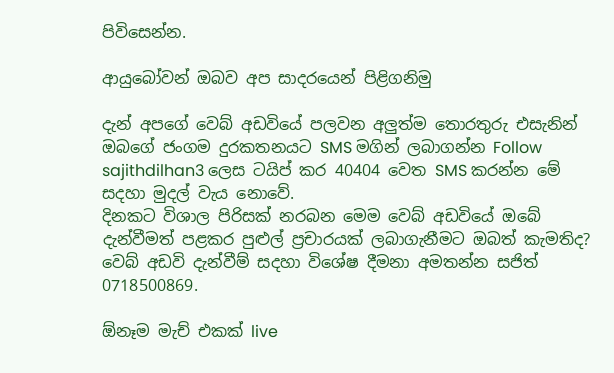පිවිසෙන්න.

ආයුබෝවන් ඔබව අප සාදරයෙන් පිළිගනිමු

දැන් අපගේ වෙබ් අඩවියේ පලවන අලුත්ම තොරතුරු එසැනින් ඔබගේ ජංගම දුරකතනයට SMS මගින් ලබාගන්න Follow sajithdilhan3 ලෙස ටයිප් කර 40404 වෙත SMS කරන්න මේ සදහා මුදල් වැය නොවේ.
දිනකට විශාල පිරිසක් නරබන මෙම වෙබ් අඩවියේ ඔබේ දැන්වීමත් පළකර පුළුල් ප්‍රචාරයක් ලබාගැනීමට ඔබත් කැමතිද? වෙබ් අඩවි දැන්වීම් සදහා විශේෂ දීමනා අමතන්න සජිත් 0718500869.

ඕනෑම මැච් එකක් live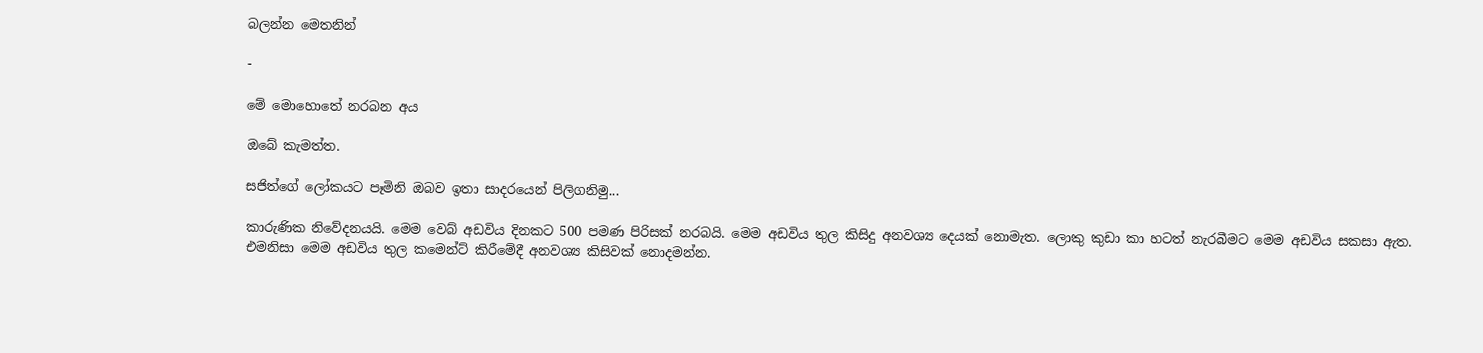බලන්න මෙතනින්

-

මේ මොහොතේ නරබන අය

ඔබේ කැමත්ත.

සජිත්ගේ ලෝකයට පෑමිනි ඔබව ඉතා සාදරයෙන් පිලිගනිමු...

කාරුණික නිවේදනයයි. මෙම වෙබ් අඩවිය දිනකට 500 පමණ පිරිසක් නරබයි. මෙම අඩවිය තුල කිසිදු අනවශ්‍ය දෙයක් නොමැත. ලොකු කුඩා කා හටත් නැරබීමට මෙම අඩවිය සකසා ඇත. එමනිසා මෙම අඩවිය තුල කමෙන්ට් කිරීමේදී අනවශ්‍ය කිසිවක් නොදමන්න.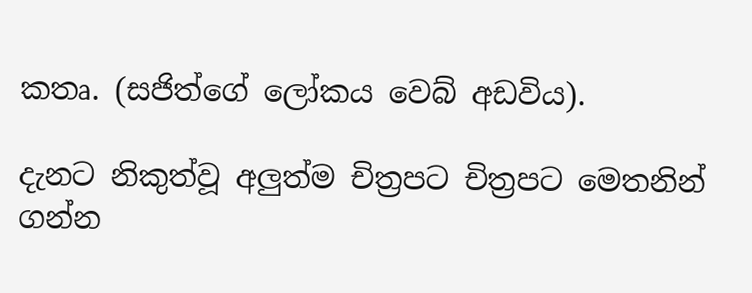කතෘ. (සජිත්ගේ ලෝකය වෙබ් අඩවිය).

දැනට නිකුත්වූ අලුත්ම චිත්‍රපට චිත්‍රපට මෙතනින් ගන්න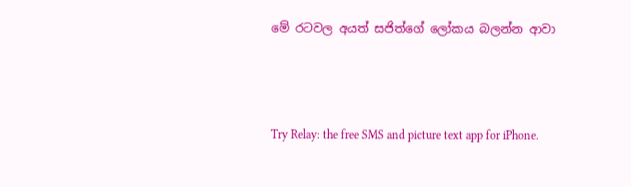මේ රටවල අයත් සජිත්ගේ ලෝකය බලන්න ආවා



Try Relay: the free SMS and picture text app for iPhone.